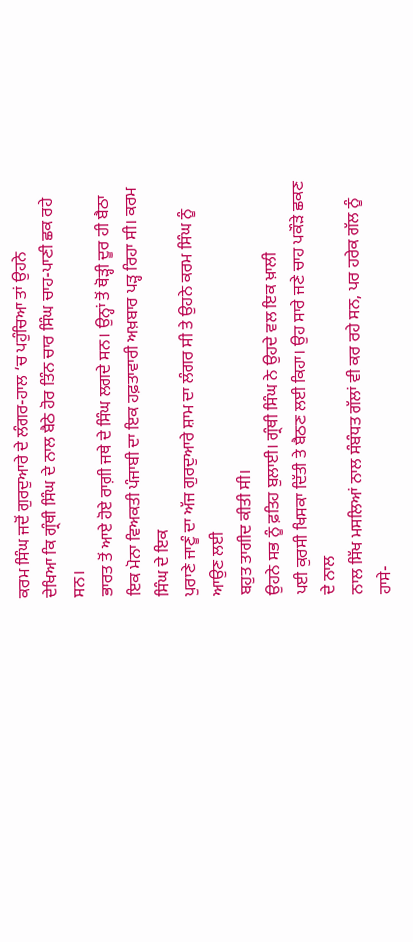ਕਰਮ ਸਿੰਘ ਜਦੋਂ ਗੁਰਦੁਆਰੇ ਦੇ ਲੰਗਰ-ਹਾਲ ‘ਚ ਪਹੁੰਚਿਆ ਤਾਂ ਉਹਨੇ
ਦੇਖਿਆ ਕਿ ਗ੍ਰੰਥੀ ਸਿੰਘ ਦੇ ਨਾਲ ਬੈਠੇ ਹੋਰ ਤਿੰਨ ਚਾਰ ਸਿੰਘ ਚਾਹ-ਪਾਣੀ ਛਕ ਰਹੇ ਸਨ।
ਭਾਰਤ ਤੋਂ ਆਏ ਹੋਏ ਰਾਗ਼ੀ ਜਥੇ ਦੇ ਸਿੰਘ ਲਗਦੇ ਸਨ। ਉਨ੍ਹਾਂ ਤੋਂ ਥੋੜ੍ਹੀ ਦੂਰ ਹੀ ਬੈਠਾ
ਇਕ ਮੋਨਾ ਵਿਅਕਤੀ ਪੰਜਾਬੀ ਦਾ ਇਕ ਹਫ਼ਤਾਵਾਰੀ ਅਖ਼ਬਾਰ ਪੜ੍ਹ ਰਿਹਾ ਸੀ। ਕਰਮ ਸਿੰਘ ਦੇ ਇਕ
ਪੁਰਾਣੇ ਜਾਣੂੰ ਦਾ ਅੱਜ ਗੁਰਦੁਆਰੇ ਸ਼ਾਮ ਦਾ ਲੰਗਰ ਸੀ ਤੇ ਉਹਨੇ ਕਰਮ ਸਿੰਘ ਨੂੰ ਆਉਣ ਲਈ
ਬਹੁਤ ਤਾਗੀਦ ਕੀਤੀ ਸੀ।
ਉਹਨੇ ਸਭ ਨੂੰ ਫ਼ਤਿਹ ਬੁਲਾਈ। ਗ੍ਰੰਥੀ ਸਿੰਘ ਨੇ ਉਹਦੇ ਵਲ ਇਕ ਖ਼ਾਲੀ
ਪਈ ਕੁਰਸੀ ਖਿਸਕਾ ਦਿੱਤੀ ਤੇ ਬੈਠਣ ਲਈ ਕਿਹਾ। ਉਹ ਸਾਰੇ ਜਣੇ ਚਾਹ ਪਕੌੜੇ ਛਕਣ ਦੇ ਨਾਲ
ਨਾਲ ਸਿੱਖ ਮਸਲਿਆਂ ਨਾਲ ਸੰਬੰਧਤ ਗੱਲਾਂ ਵੀ ਕਰ ਰਹੇ ਸਨ, ਪਰ ਹਰੇਕ ਗੱਲ ਨੂੰ ਹਾਸੇ-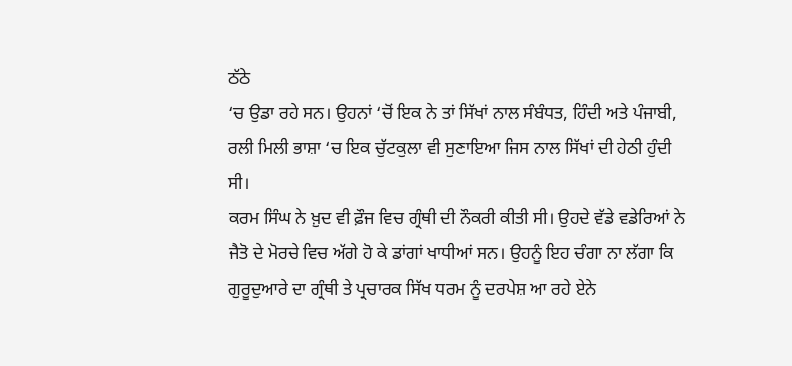ਠੱਠੇ
‘ਚ ਉਡਾ ਰਹੇ ਸਨ। ਉਹਨਾਂ ‘ਚੋਂ ਇਕ ਨੇ ਤਾਂ ਸਿੱਖਾਂ ਨਾਲ ਸੰਬੰਧਤ, ਹਿੰਦੀ ਅਤੇ ਪੰਜਾਬੀ,
ਰਲੀ ਮਿਲੀ ਭਾਸ਼ਾ ‘ਚ ਇਕ ਚੁੱਟਕੁਲਾ ਵੀ ਸੁਣਾਇਆ ਜਿਸ ਨਾਲ ਸਿੱਖਾਂ ਦੀ ਹੇਠੀ ਹੁੰਦੀ ਸੀ।
ਕਰਮ ਸਿੰਘ ਨੇ ਖ਼ੁਦ ਵੀ ਫ਼ੌਜ ਵਿਚ ਗ੍ਰੰਥੀ ਦੀ ਨੌਕਰੀ ਕੀਤੀ ਸੀ। ਉਹਦੇ ਵੱਡੇ ਵਡੇਰਿਆਂ ਨੇ
ਜੈਤੋ ਦੇ ਮੋਰਚੇ ਵਿਚ ਅੱਗੇ ਹੋ ਕੇ ਡਾਂਗਾਂ ਖਾਧੀਆਂ ਸਨ। ਉਹਨੂੰ ਇਹ ਚੰਗਾ ਨਾ ਲੱਗਾ ਕਿ
ਗੁਰੂਦੁਆਰੇ ਦਾ ਗ੍ਰੰਥੀ ਤੇ ਪ੍ਰਚਾਰਕ ਸਿੱਖ ਧਰਮ ਨੂੰ ਦਰਪੇਸ਼ ਆ ਰਹੇ ਏਨੇ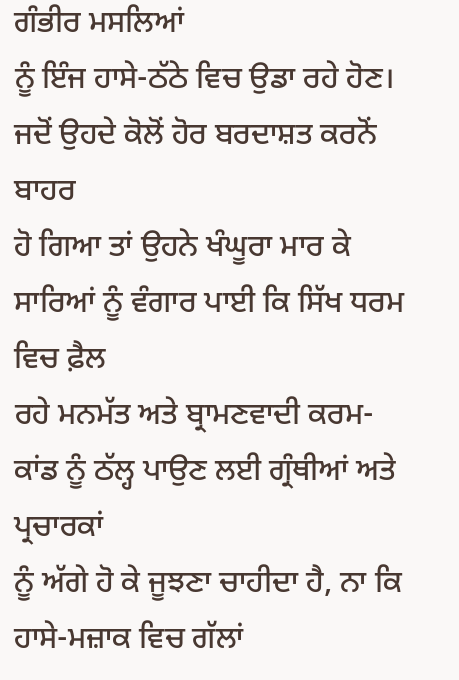ਗੰਭੀਰ ਮਸਲਿਆਂ
ਨੂੰ ਇੰਜ ਹਾਸੇ-ਠੱਠੇ ਵਿਚ ਉਡਾ ਰਹੇ ਹੋਣ। ਜਦੋਂ ਉਹਦੇ ਕੋਲੋਂ ਹੋਰ ਬਰਦਾਸ਼ਤ ਕਰਨੋਂ ਬਾਹਰ
ਹੋ ਗਿਆ ਤਾਂ ਉਹਨੇ ਖੰਘੂਰਾ ਮਾਰ ਕੇ ਸਾਰਿਆਂ ਨੂੰ ਵੰਗਾਰ ਪਾਈ ਕਿ ਸਿੱਖ ਧਰਮ ਵਿਚ ਫ਼ੈਲ
ਰਹੇ ਮਨਮੱਤ ਅਤੇ ਬ੍ਰਾਮਣਵਾਦੀ ਕਰਮ-ਕਾਂਡ ਨੂੰ ਠੱਲ੍ਹ ਪਾਉਣ ਲਈ ਗ੍ਰੰਥੀਆਂ ਅਤੇ ਪ੍ਰਚਾਰਕਾਂ
ਨੂੰ ਅੱਗੇ ਹੋ ਕੇ ਜੂਝਣਾ ਚਾਹੀਦਾ ਹੈ, ਨਾ ਕਿ ਹਾਸੇ-ਮਜ਼ਾਕ ਵਿਚ ਗੱਲਾਂ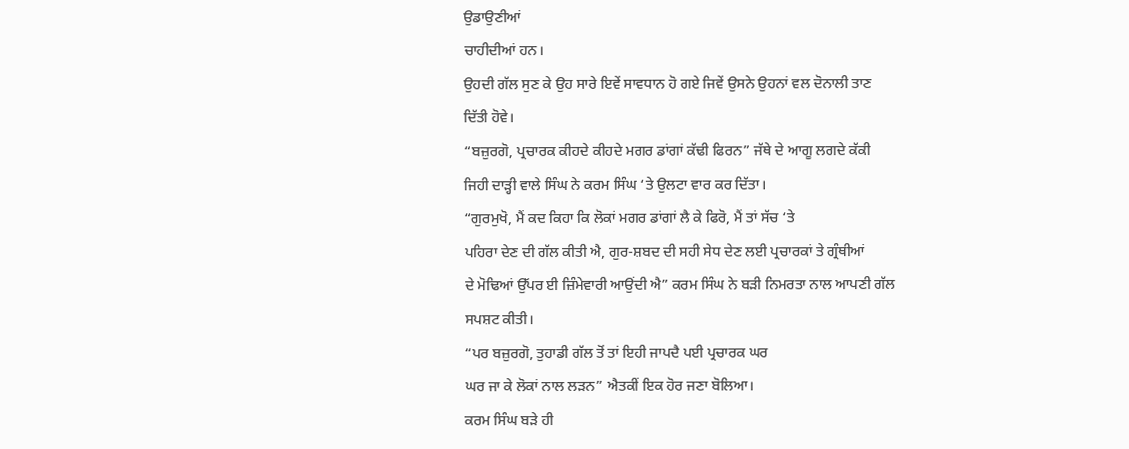ਉਡਾਉਣੀਆਂ
ਚਾਹੀਦੀਆਂ ਹਨ।
ਉਹਦੀ ਗੱਲ ਸੁਣ ਕੇ ਉਹ ਸਾਰੇ ਇਵੇਂ ਸਾਵਧਾਨ ਹੋ ਗਏ ਜਿਵੇਂ ਉਸਨੇ ਉਹਨਾਂ ਵਲ ਦੋਨਾਲੀ ਤਾਣ
ਦਿੱਤੀ ਹੋਵੇ।
“ਬਜ਼ੁਰਗੋ, ਪ੍ਰਚਾਰਕ ਕੀਹਦੇ ਕੀਹਦੇ ਮਗਰ ਡਾਂਗਾਂ ਕੱਢੀ ਫਿਰਨ” ਜੱਥੇ ਦੇ ਆਗੂ ਲਗਦੇ ਕੱਕੀ
ਜਿਹੀ ਦਾੜ੍ਹੀ ਵਾਲੇ ਸਿੰਘ ਨੇ ਕਰਮ ਸਿੰਘ ‘ਤੇ ਉਲਟਾ ਵਾਰ ਕਰ ਦਿੱਤਾ।
“ਗੁਰਮੁਖੋ, ਮੈਂ ਕਦ ਕਿਹਾ ਕਿ ਲੋਕਾਂ ਮਗਰ ਡਾਂਗਾਂ ਲੈ ਕੇ ਫਿਰੋ, ਮੈਂ ਤਾਂ ਸੱਚ ‘ਤੇ
ਪਹਿਰਾ ਦੇਣ ਦੀ ਗੱਲ ਕੀਤੀ ਐ, ਗੁਰ-ਸ਼ਬਦ ਦੀ ਸਹੀ ਸੇਧ ਦੇਣ ਲਈ ਪ੍ਰਚਾਰਕਾਂ ਤੇ ਗ੍ਰੰਥੀਆਂ
ਦੇ ਮੋਢਿਆਂ ਉੱਪਰ ਈ ਜ਼ਿੰਮੇਵਾਰੀ ਆਉਂਦੀ ਐ” ਕਰਮ ਸਿੰਘ ਨੇ ਬੜੀ ਨਿਮਰਤਾ ਨਾਲ ਆਪਣੀ ਗੱਲ
ਸਪਸ਼ਟ ਕੀਤੀ।
“ਪਰ ਬਜ਼ੁਰਗੋ, ਤੁਹਾਡੀ ਗੱਲ ਤੋਂ ਤਾਂ ਇਹੀ ਜਾਪਦੈ ਪਈ ਪ੍ਰਚਾਰਕ ਘਰ
ਘਰ ਜਾ ਕੇ ਲੋਕਾਂ ਨਾਲ ਲੜਨ” ਐਤਕੀਂ ਇਕ ਹੋਰ ਜਣਾ ਬੋਲਿਆ।
ਕਰਮ ਸਿੰਘ ਬੜੇ ਹੀ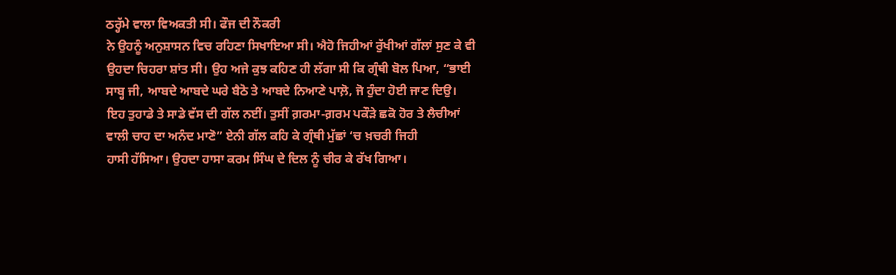ਠਰ੍ਹੱਮੇ ਵਾਲਾ ਵਿਅਕਤੀ ਸੀ। ਫੌਜ ਦੀ ਨੌਕਰੀ
ਨੇ ਉਹਨੂੰ ਅਨੁਸ਼ਾਸਨ ਵਿਚ ਰਹਿਣਾ ਸਿਖਾਇਆ ਸੀ। ਐਹੋ ਜਿਹੀਆਂ ਰੁੱਖੀਆਂ ਗੱਲਾਂ ਸੁਣ ਕੇ ਵੀ
ਉਹਦਾ ਚਿਹਰਾ ਸ਼ਾਂਤ ਸੀ। ਉਹ ਅਜੇ ਕੁਝ ਕਹਿਣ ਹੀ ਲੱਗਾ ਸੀ ਕਿ ਗ੍ਰੰਥੀ ਬੋਲ ਪਿਆ, “ਭਾਈ
ਸਾਬ੍ਹ ਜੀ, ਆਬਦੇ ਆਬਦੇ ਘਰੇ ਬੈਠੋ ਤੇ ਆਬਦੇ ਨਿਆਣੇ ਪਾਲ਼ੋ, ਜੋ ਹੁੰਦਾ ਹੋਈ ਜਾਣ ਦਿਉ।
ਇਹ ਤੁਹਾਡੇ ਤੇ ਸਾਡੇ ਵੱਸ ਦੀ ਗੱਲ ਨਈਂ। ਤੁਸੀਂ ਗ਼ਰਮਾ-ਗ਼ਰਮ ਪਕੌੜੇ ਛਕੋ ਹੋਰ ਤੇ ਲੈਚੀਆਂ
ਵਾਲੀ ਚਾਹ ਦਾ ਅਨੰਦ ਮਾਣੋ” ਏਨੀ ਗੱਲ ਕਹਿ ਕੇ ਗ੍ਰੰਥੀ ਮੁੱਛਾਂ ‘ਚ ਖ਼ਚਰੀ ਜਿਹੀ
ਹਾਸੀ ਹੱਸਿਆ। ਉਹਦਾ ਹਾਸਾ ਕਰਮ ਸਿੰਘ ਦੇ ਦਿਲ ਨੂੰ ਚੀਰ ਕੇ ਰੱਖ ਗਿਆ।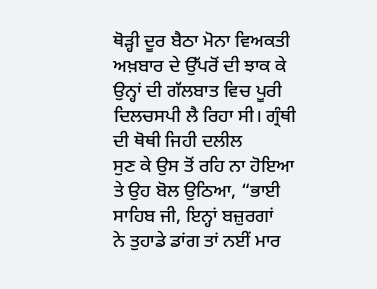ਥੋੜ੍ਹੀ ਦੂਰ ਬੈਠਾ ਮੋਨਾ ਵਿਅਕਤੀ ਅਖ਼ਬਾਰ ਦੇ ਉੱਪਰੋਂ ਦੀ ਝਾਕ ਕੇ
ਉਨ੍ਹਾਂ ਦੀ ਗੱਲਬਾਤ ਵਿਚ ਪੂਰੀ ਦਿਲਚਸਪੀ ਲੈ ਰਿਹਾ ਸੀ। ਗ੍ਰੰਥੀ ਦੀ ਥੋਥੀ ਜਿਹੀ ਦਲੀਲ
ਸੁਣ ਕੇ ਉਸ ਤੋਂ ਰਹਿ ਨਾ ਹੋਇਆ ਤੇ ਉਹ ਬੋਲ ਉਠਿਆ, “ਭਾਈ ਸਾਹਿਬ ਜੀ, ਇਨ੍ਹਾਂ ਬਜ਼ੁਰਗਾਂ
ਨੇ ਤੁਹਾਡੇ ਡਾਂਗ ਤਾਂ ਨਈਂ ਮਾਰ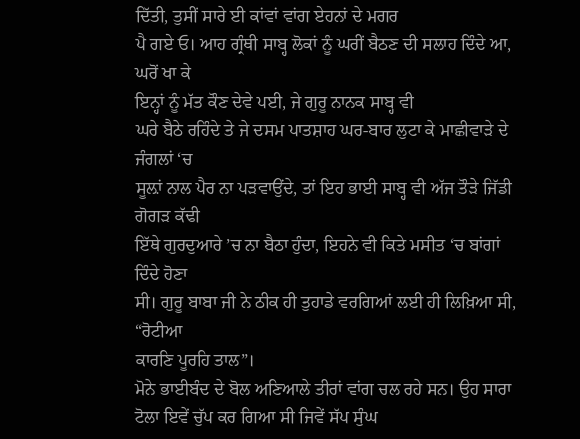ਦਿੱਤੀ, ਤੁਸੀਂ ਸਾਰੇ ਈ ਕਾਂਵਾਂ ਵਾਂਗ ਏਹਨਾਂ ਦੇ ਮਗਰ
ਪੈ ਗਏ ਓ। ਆਹ ਗ੍ਰੰਥੀ ਸਾਬ੍ਹ ਲੋਕਾਂ ਨੂੰ ਘਰੀਂ ਬੈਠਣ ਦੀ ਸਲਾਹ ਦਿੰਦੇ ਆ, ਘਰੋਂ ਖਾ ਕੇ
ਇਨ੍ਹਾਂ ਨੂੰ ਮੱਤ ਕੌਣ ਦੇਵੇ ਪਈ, ਜੇ ਗੁਰੂ ਨਾਨਕ ਸਾਬ੍ਹ ਵੀ
ਘਰੇ ਬੈਠੇ ਰਹਿੰਦੇ ਤੇ ਜੇ ਦਸਮ ਪਾਤਸ਼ਾਹ ਘਰ-ਬਾਰ ਲੁਟਾ ਕੇ ਮਾਛੀਵਾੜੇ ਦੇ ਜੰਗਲਾਂ ‘ਚ
ਸੂਲ਼ਾਂ ਨਾਲ ਪੈਰ ਨਾ ਪੜਵਾਉਂਦੇ, ਤਾਂ ਇਹ ਭਾਈ ਸਾਬ੍ਹ ਵੀ ਅੱਜ ਤੌੜੇ ਜਿੱਡੀ ਗੋਗੜ ਕੱਢੀ
ਇੱਥੇ ਗੁਰਦੁਆਰੇ ’ਚ ਨਾ ਬੈਠਾ ਹੁੰਦਾ, ਇਹਨੇ ਵੀ ਕਿਤੇ ਮਸੀਤ ‘ਚ ਬਾਂਗਾਂ ਦਿੰਦੇ ਹੋਣਾ
ਸੀ। ਗੁਰੂ ਬਾਬਾ ਜੀ ਨੇ ਠੀਕ ਹੀ ਤੁਹਾਡੇ ਵਰਗਿਆਂ ਲਈ ਹੀ ਲਿਖ਼ਿਆ ਸੀ, “ਰੋਟੀਆ
ਕਾਰਣਿ ਪੂਰਹਿ ਤਾਲ”।
ਮੋਨੇ ਭਾਈਬੰਦ ਦੇ ਬੋਲ ਅਣਿਆਲੇ ਤੀਰਾਂ ਵਾਂਗ ਚਲ ਰਹੇ ਸਨ। ਉਹ ਸਾਰਾ
ਟੋਲਾ ਇਵੇਂ ਚੁੱਪ ਕਰ ਗਿਆ ਸੀ ਜਿਵੇਂ ਸੱਪ ਸੁੰਘ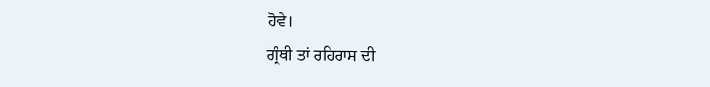ਹੋਵੇ।
ਗ੍ਰੰਥੀ ਤਾਂ ਰਹਿਰਾਸ ਦੀ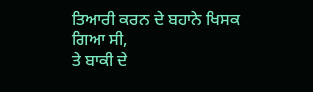ਤਿਆਰੀ ਕਰਨ ਦੇ ਬਹਾਨੇ ਖਿਸਕ ਗਿਆ ਸੀ,
ਤੇ ਬਾਕੀ ਦੇ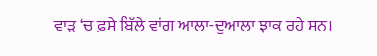ਵਾੜ ‘ਚ ਫ਼ਸੇ ਬਿੱਲੇ ਵਾਂਗ ਆਲਾ-ਦੁਆਲਾ ਝਾਕ ਰਹੇ ਸਨ।